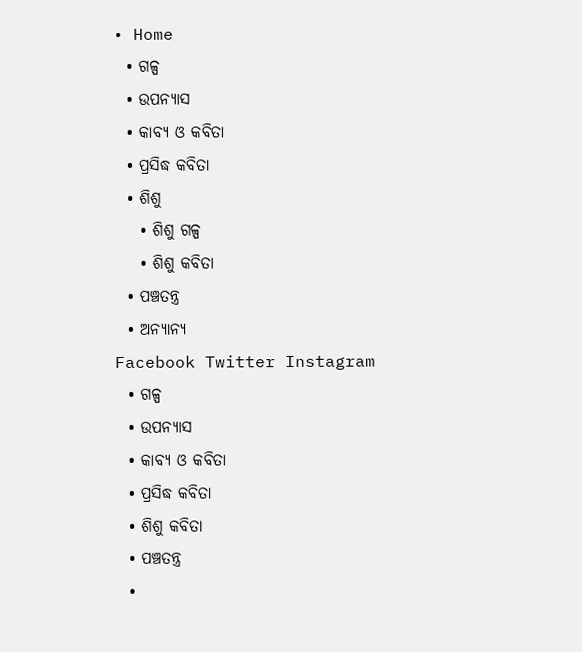• Home
  • ଗଳ୍ପ
  • ଉପନ୍ୟାସ
  • କାବ୍ୟ ଓ କବିତା
  • ପ୍ରସିଦ୍ଧ କବିତା
  • ଶିଶୁ
    • ଶିଶୁ ଗଳ୍ପ
    • ଶିଶୁ କବିତା
  • ପଞ୍ଚତନ୍ତ୍ର
  • ଅନ୍ୟାନ୍ୟ
Facebook Twitter Instagram
  • ଗଳ୍ପ
  • ଉପନ୍ୟାସ
  • କାବ୍ୟ ଓ କବିତା
  • ପ୍ରସିଦ୍ଧ କବିତା
  • ଶିଶୁ କବିତା
  • ପଞ୍ଚତନ୍ତ୍ର
  •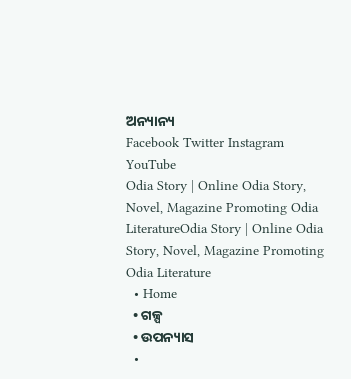ଅନ୍ୟାନ୍ୟ
Facebook Twitter Instagram YouTube
Odia Story | Online Odia Story, Novel, Magazine Promoting Odia LiteratureOdia Story | Online Odia Story, Novel, Magazine Promoting Odia Literature
  • Home
  • ଗଳ୍ପ
  • ଉପନ୍ୟାସ
  •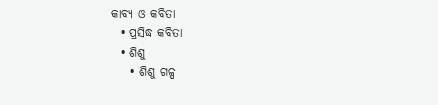କାବ୍ୟ ଓ କବିତା
  • ପ୍ରସିଦ୍ଧ କବିତା
  • ଶିଶୁ
    • ଶିଶୁ ଗଳ୍ପ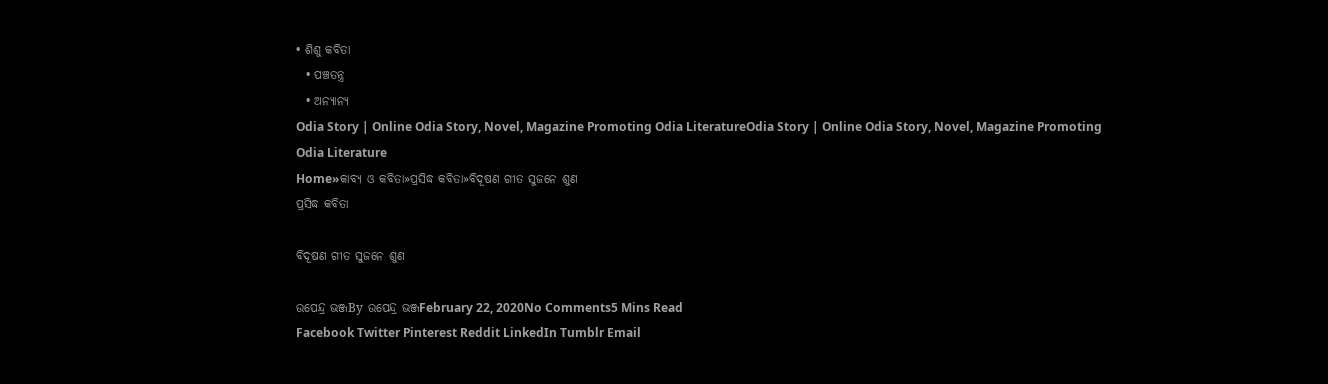• ଶିଶୁ କବିତା
  • ପଞ୍ଚତନ୍ତ୍ର
  • ଅନ୍ୟାନ୍ୟ
Odia Story | Online Odia Story, Novel, Magazine Promoting Odia LiteratureOdia Story | Online Odia Story, Novel, Magazine Promoting Odia Literature
Home»କାବ୍ୟ ଓ କବିତା»ପ୍ରସିଦ୍ଧ କବିତା»ବିଦୂଷଣ ଗୀତ ସୁଜନେ ଶୁଣ
ପ୍ରସିଦ୍ଧ କବିତା

ବିଦୂଷଣ ଗୀତ ସୁଜନେ ଶୁଣ

ଉପେନ୍ଦ୍ର ଭଞ୍ଜBy ଉପେନ୍ଦ୍ର ଭଞ୍ଜFebruary 22, 2020No Comments5 Mins Read
Facebook Twitter Pinterest Reddit LinkedIn Tumblr Email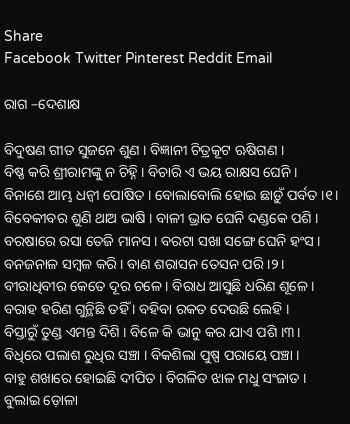Share
Facebook Twitter Pinterest Reddit Email

ରାଗ –ଦେଶାକ୍ଷ

ବିଦୁଷଣ ଗୀତ ସୁଜନେ ଶୁଣ । ବିଜ୍ଞାନୀ ଚିତ୍ରକୂଟ ଋଷିଗଣ ।
ବିଷ୍ଣ କରି ଶ୍ରୀରାମଙ୍କୁ ନ ଚିହ୍ନି । ବିଚାରି ଏ ଭୟ ରାକ୍ଷସ ଘେନି ।
ବିନାଶେ ଆମ୍ଭ ଧନ୍ବୀ ପୋଷିତ । ବୋଲାବୋଲି ହୋଇ ଛାଡ଼ୁଁ ପର୍ବତ ।୧।
ବିବେକୀବର ଶୁଣି ଥାଅ ଭାଷି । ବାଳୀ ଭ୍ରାତ ଘେନି ଦଣ୍ଡକେ ପଶି ।
ବରଷାରେ ରସା ତେଜି ମାନସ । ବରଟା ସଖା ସଙ୍ଗେ ଘେନି ହଂସ ।
ବନଜନାଳ ସମ୍ବଳ କରି । ବାଣ ଶରାସନ ତେସନ ପରି ।୨।
ବୀରାଧିବୀର କେତେ ଦୂର ଚଳେ । ବିରାଧ ଆସୁଛି ଧରିଣ ଶୂଳେ ।
ବରାହ ହରିଣ ଗୁନ୍ଥିଛି ତହିଁ । ବହିବା ରକତ ଦେଉଛି ଲେହି ।
ବିସ୍ତାରୁଁ ତୁଣ୍ଡ ଏମନ୍ତ ଦିଶି । ବିଳେ କି ଭାନୁ କର ଯାଏ ପଶି ।୩।
ବିଧିରେ ପଲାଶ ରୁଧିର ସଞ୍ଚା । ବିକଶିଲା ପୁଷ୍ପ ପରାୟେ ପଞ୍ଚା ।
ବାହୁ ଶଖାରେ ହୋଇଛି ଦୀପିତ । ବିଗଳିତ ଝାଳ ମଧୁ ସଂଜାତ ।
ବୁଲାଇ ଡ଼ୋଳା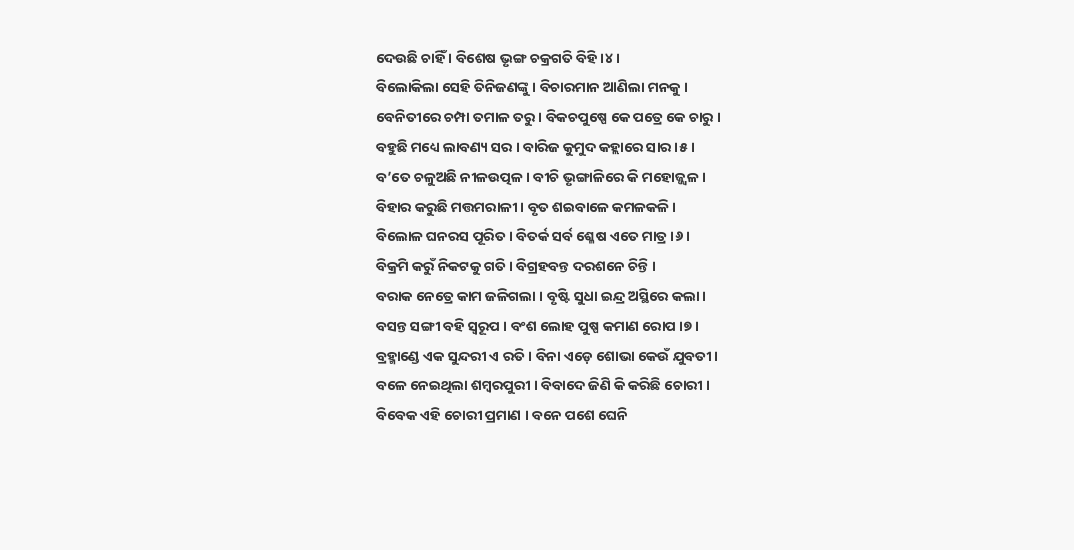ଦେଉଛି ଚାହିଁ । ବିଶେଷ ଭୃଙ୍ଗ ଚକ୍ରଗତି ବିହି ।୪।
ବିଲୋକିଲା ସେହି ତିନିଜଣଙ୍କୁ । ବିଚାରମାନ ଆଣିଲା ମନକୁ ।
ବେନିତୀରେ ଚମ୍ପା ତମାଳ ତରୁ । ବିକଚପୁଷ୍ପେ କେ ପତ୍ରେ କେ ଚାରୁ ।
ବହୁଛି ମଧ୍ୟେ ଲାବଣ୍ୟ ସର । ବାରିଜ କୁମୁଦ କହ୍ଲାରେ ସାର ।୫।
ବ’ତେ ଚଳୁଅଛି ନୀଳଉତ୍ପଳ । ବୀଚି ଭୃଙ୍ଗାଳିରେ କି ମହୋଜ୍ଜ୍ବଳ ।
ବିହାର କରୁଛି ମତ୍ତମରାଳୀ । ବୃତ ଶଇବାଳେ କମଳକଳି ।
ବିଲୋଳ ଘନରସ ପୂରିତ । ବିତର୍କ ସର୍ବ ଶ୍ଳେଷ ଏତେ ମାତ୍ର ।୬।
ବିକ୍ରମି କରୁଁ ନିକଟକୁ ଗତି । ବିଗ୍ରହବନ୍ତ ଦରଶନେ ଚିନ୍ତି ।
ବରାକ ନେତ୍ରେ କାମ ଜଳିଗଲା । ବୃଷ୍ଟି ସୁଧା ଇନ୍ଦ୍ର ଅସ୍ଥିରେ କଲା।
ବସନ୍ତ ସଙ୍ଗୀ ବହି ସ୍ବରୂପ । ବଂଶ ଲୋହ ପୁଷ୍ପ କମାଣ ରୋପ ।୭।
ବ୍ରହ୍ମାଣ୍ଡେ ଏକ ସୁନ୍ଦରୀ ଏ ରତି । ବିନା ଏଡ଼େ ଶୋଭା କେଉଁ ଯୁବତୀ।
ବଳେ ନେଇଥିଲା ଶମ୍ବରପୁରୀ । ବିବାଦେ ଜିଣି କି କରିଛି ଚୋରୀ ।
ବିବେକ ଏହି ଚୋରୀ ପ୍ରମାଣ । ବନେ ପଶେ ଘେନି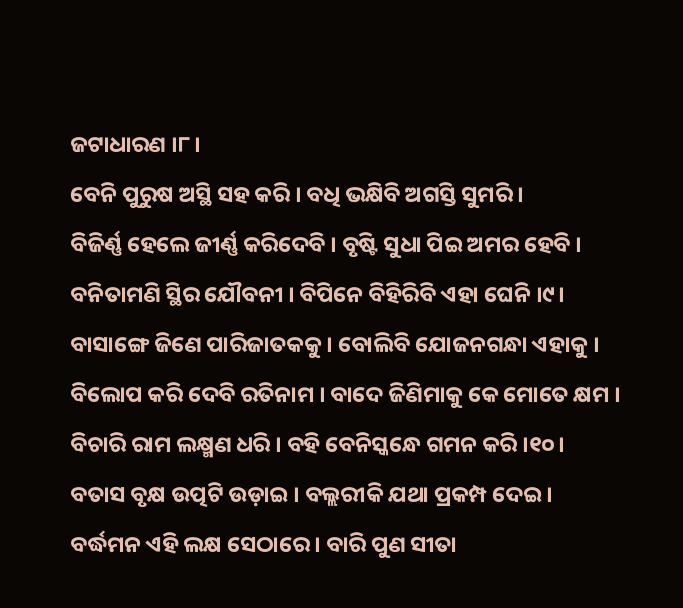ଜଟାଧାରଣ ।୮।
ବେନି ପୁରୁଷ ଅସ୍ଥି ସହ କରି । ବଧି ଭକ୍ଷିବି ଅଗସ୍ତି ସୁମରି ।
ବିଜିର୍ଣ୍ଣ ହେଲେ ଜୀର୍ଣ୍ଣ କରିଦେବି । ବୃଷ୍ଟି ସୁଧା ପିଇ ଅମର ହେବି ।
ବନିତାମଣି ସ୍ଥିର ଯୌବନୀ । ବିପିନେ ବିହିରିବି ଏହା ଘେନି ।୯।
ବାସାଙ୍ଗେ ଜିଣେ ପାରିଜାତକକୁ । ବୋଲିବି ଯୋଜନଗନ୍ଧା ଏହାକୁ ।
ବିଲୋପ କରି ଦେବି ରତିନାମ । ବାଦେ ଜିଣିମାକୁ କେ ମୋତେ କ୍ଷମ ।
ବିଚାରି ରାମ ଲକ୍ଷ୍ମଣ ଧରି । ବହି ବେନିସ୍କନ୍ଧେ ଗମନ କରି ।୧୦।
ବତାସ ବୃକ୍ଷ ଉତ୍ପଟି ଉଡ଼ାଇ । ବଲ୍ଲରୀକି ଯଥା ପ୍ରକମ୍ପ ଦେଇ ।
ବର୍ଦ୍ଧମନ ଏହି ଲକ୍ଷ ସେଠାରେ । ବାରି ପୁଣ ସୀତା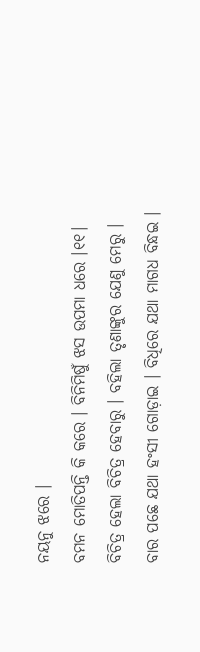ନୟନୁ ଝରେ ।
ବମନ ମୋତିପନ୍ତି କି କରେ । ବିନିମିଷୁଁ ଝସ ଉପମା ଧରେ ।୧୧।
ବିଚିତ୍ର ହେଲା ବିଚିତ୍ର ହେବାରୁ । ବହିଲା ତୃଣାଙ୍କୁର ଯେଣୁ ମେରୁ ।
ବାର ପଛେ ଯଥା ହଂସୀ ଗୋଡ଼ାଇ । ବିଧିରେ ଯଥା ମାଗଧ ବିନ୍ଧଇ ।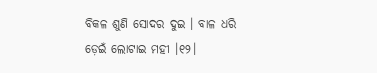ବିକଳ ଶୁଣି ସୋଦର ଦୁଇ । ବାଳ ଧରି ଡ଼େଇଁ ଲୋଟାଇ ମହୀ ।୧୨।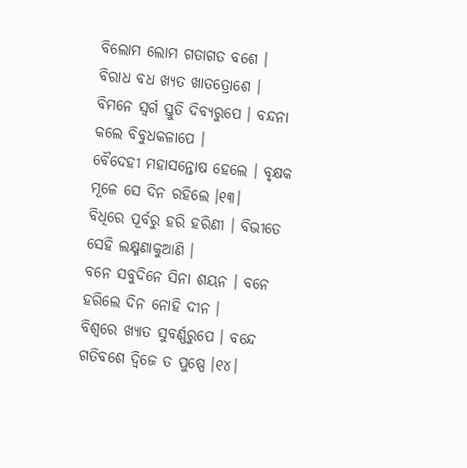ବିଲୋମ ଲୋମ ଗତାଗତ ବଶେ । ବିରାଧ ବଧ ଖ୍ୟତ ଖାତତ୍ରୋଶେ ।
ବିମନେ ସ୍ବର୍ଗ ସ୍ତୁତି ଦିବ୍ୟରୁପେ । ବନ୍ଦନା କଲେ ବିବୁଧକଳାପେ ।
ବୈଦେହୀ ମହାସନ୍ତୋଷ ହେଲେ । ବୃକ୍ଷକ ମୂଳେ ସେ ଦିନ ରହିଲେ ।୧୩।
ବିଧିରେ ପୂର୍ବରୁ ହରି ହରିଣୀ । ବିଭୀତେ ସେହି ଲକ୍ଷ୍ମଣାକୁଆଣି ।
ବନେ ସବୁଦିନେ ସିନା ଶୟନ । ବନେ ହରିଲେ ଦିନ ନୋହି ଦୀନ ।
ବିଶ୍ବରେ ଖ୍ୟାତ ସୁବର୍ଣ୍ଣରୁପେ । ବନ୍ଦେ ଗତିବଶେ ଦ୍ବିଜେ ତ ପୁଷ୍ପେ ।୧୪।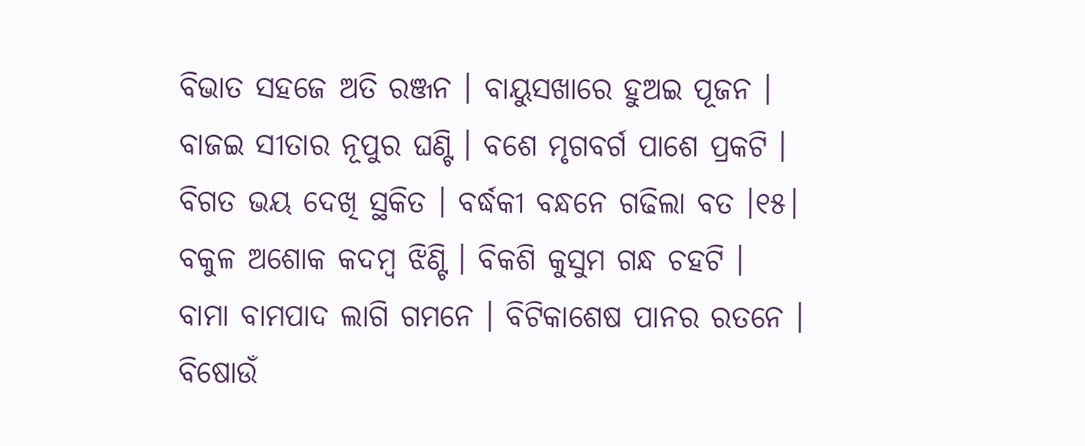ବିଭାତ ସହଜେ ଅତି ରଞ୍ଜନ । ବାୟୁସଖାରେ ହୁଅଇ ପୂଜନ ।
ବାଜଇ ସୀତାର ନୂପୁର ଘଣ୍ଟି । ବଶେ ମୃଗବର୍ଗ ପାଶେ ପ୍ରକଟି ।
ବିଗତ ଭୟ ଦେଖି ସ୍ଥକିତ । ବର୍ଦ୍ଧକୀ ବନ୍ଧନେ ଗଢିଲା ବତ ।୧୫।
ବକୁଳ ଅଶୋକ କଦମ୍ବ ଝିଣ୍ଟି । ବିକଶି କୁସୁମ ଗନ୍ଧ ଚହଟି ।
ବାମା ବାମପାଦ ଲାଗି ଗମନେ । ବିଟିକାଶେଷ ପାନର ରତନେ ।
ବିଷୋଉଁ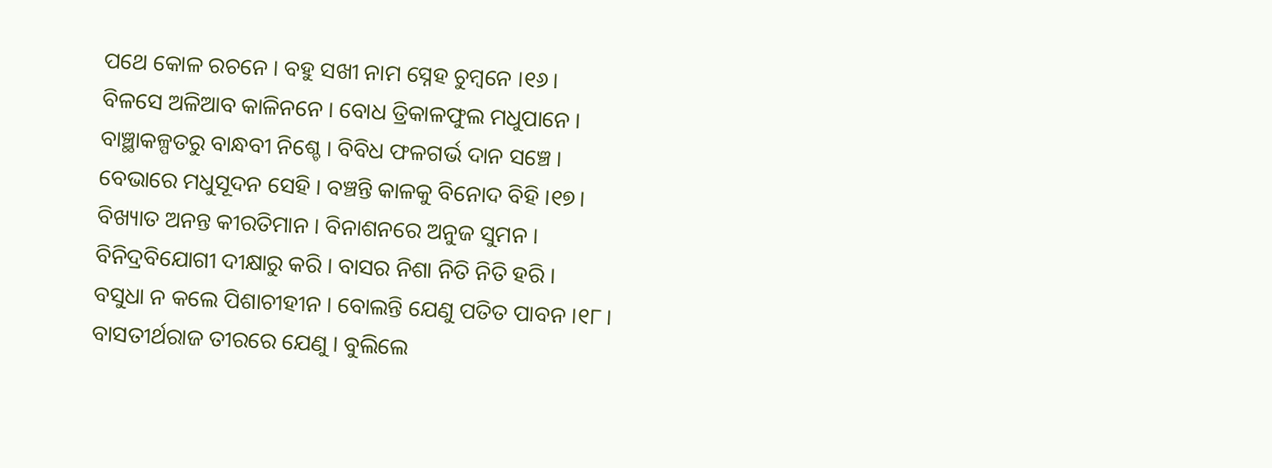ପଥେ କୋଳ ରଚନେ । ବହୁ ସଖୀ ନାମ ସ୍ନେହ ଚୁମ୍ବନେ ।୧୬।
ବିଳସେ ଅଳିଆବ କାଳିନନେ । ବୋଧ ତ୍ରିକାଳଫୁଲ ମଧୁପାନେ ।
ବାଞ୍ଛାକଳ୍ପତରୁ ବାନ୍ଧବୀ ନିଶ୍ଚେ । ବିବିଧ ଫଳଗର୍ଭ ଦାନ ସଞ୍ଚେ ।
ବେଭାରେ ମଧୁସୂଦନ ସେହି । ବଞ୍ଚନ୍ତି କାଳକୁ ବିନୋଦ ବିହି ।୧୭।
ବିଖ୍ୟାତ ଅନନ୍ତ କୀରତିମାନ । ବିନାଶନରେ ଅନୁଜ ସୁମନ ।
ବିନିଦ୍ରବିଯୋଗୀ ଦୀକ୍ଷାରୁ କରି । ବାସର ନିଶା ନିତି ନିତି ହରି ।
ବସୁଧା ନ କଲେ ପିଶାଚୀହୀନ । ବୋଲନ୍ତି ଯେଣୁ ପତିତ ପାବନ ।୧୮।
ବାସତୀର୍ଥରାଜ ତୀରରେ ଯେଣୁ । ବୁଲିଲେ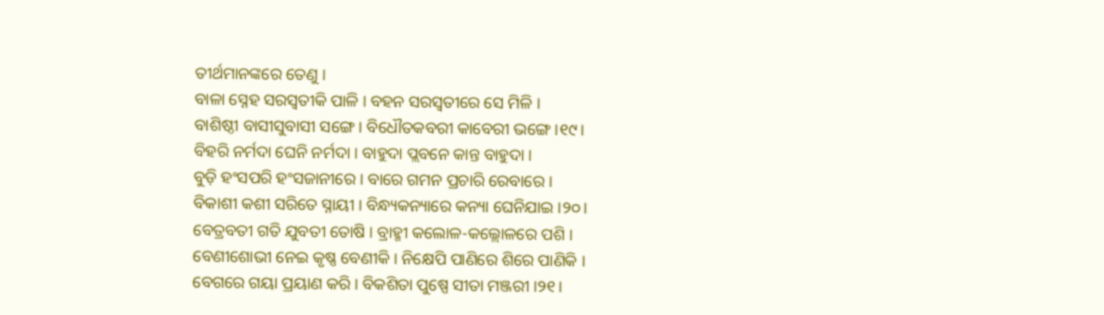ତୀର୍ଥମାନଙ୍କରେ ତେଣୁ ।
ବାଳା ସ୍ନେହ ସରସ୍ବତୀକି ପାଳି । ବହନ ସରସ୍ବତୀରେ ସେ ମିଳି ।
ବାଶିଷ୍ଠୀ ବାସୀସୁବାସୀ ସଙ୍ଗେ । ବିଧୌତକବରୀ କାବେରୀ ଭଙ୍ଗେ ।୧୯।
ବିହରି ନର୍ମଦା ଘେନି ନର୍ମଦା । ବାହୁଦା ପ୍ଲବନେ କାନ୍ତ ବାହୁଦା ।
ବୁଡ଼ି ହଂସପରି ହଂସଜାନୀରେ । ବାରେ ଗମନ ପ୍ରଚାରି ରେବାରେ ।
ବିକାଶୀ କଶୀ ସରିତେ ସ୍ନାୟୀ । ବିନ୍ଧ୍ୟକନ୍ୟାରେ କନ୍ୟା ଘେନିଯାଇ ।୨୦।
ବେତ୍ରବତୀ ଗତି ଯୁବତୀ ତୋଷି । ବ୍ରାହ୍ମୀ କଲୋଳ-କଲ୍ଲୋଳରେ ପଶି ।
ବେଣୀଶୋଭୀ ନେଇ କୃଷ୍ଣ ବେଣୀକି । ନିକ୍ଷେପି ପାଣିରେ ଶିରେ ପାଣିକି ।
ବେଗରେ ଗୟା ପ୍ରୟାଣ କରି । ବିକଶିତା ପୁଷ୍ପେ ସୀତା ମଞ୍ଜରୀ ।୨୧।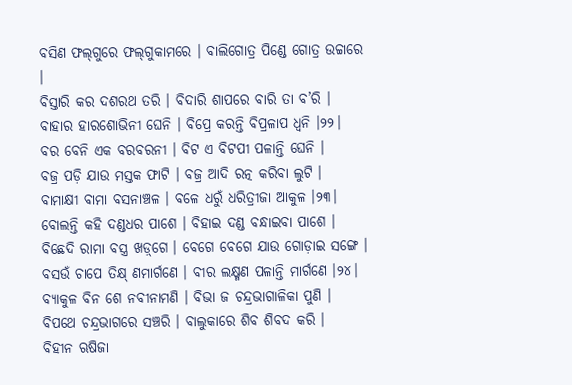ବସିଣ ଫଲ୍‌ଗୁରେ ଫଲ୍‌ଗୁକାମରେ । ବାଲିଗୋତ୍ର ପିଣ୍ଡେ ଗୋତ୍ର ଉଚ୍ଚାରେ ।
ବିସ୍ତାରି କର ଦଶରଥ ତରି । ବିଦାରି ଶାପରେ ବାରି ତା ବ’ରି ।
ବାହାର ହାରଶୋଭିନୀ ଘେନି । ବିପ୍ରେ କରନ୍ତି ବିପ୍ରଳାପ ଧ୍ବନି ।୨୨।
ବର ବେନି ଏକ ବରବରନୀ । ବିଟ ଏ ବିଟପୀ ପଳାନ୍ତି ଘେନି ।
ବଜ୍ର ପଡ଼ି ଯାଉ ମସ୍ତକ ଫାଟି । ବଜ୍ର ଆଦି ରତ୍ନ କରିବା ଲୁଟି ।
ବାମାକ୍ଷୀ ବାମା ବସନାଞ୍ଚଳ । ବଳେ ଧରୁଁ ଧରିତ୍ରୀଜା ଆକୁଳ ।୨୩।
ବୋଲନ୍ତି କହି ଦଣ୍ଡଧର ପାଶେ । ବିହାଇ ଦଣ୍ଡ ବନ୍ଧାଇବା ପାଶେ ।
ବିଛେଦି ରାମା ବସ୍ତ୍ର ଖଡ଼୍‌ଗେ । ବେଗେ ବେଗେ ଯାଉ ଗୋଡ଼ାଇ ସଙ୍ଗେ ।
ବସଉଁ ଚାପେ ତିକ୍ଷ୍‌ ଣମାର୍ଗଣେ । ବୀର ଲକ୍ଷ୍ମଣ ପଳାନ୍ତି ମାର୍ଗଣେ ।୨୪।
ବ୍ୟାକୁଳ ବିନ ଶେ ନବୀନାମଣି । ବିଭା ଜ ଚନ୍ଦ୍ରଭାଗାଳିକା ପୁଣି ।
ବିପଥେ ଚନ୍ଦ୍ରଭାଗରେ ସଞ୍ଚରି । ବାଲୁକାରେ ଶିବ ଶିବଦ କରି ।
ବିହୀନ ଋଷିଜା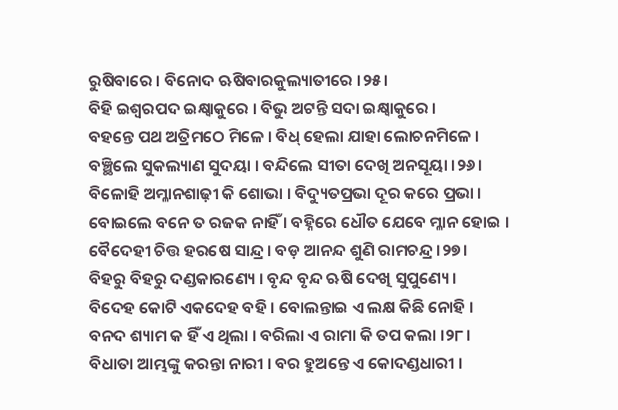ରୁଷିବାରେ । ବିନୋଦ ଋଷିବାରକୁଲ୍ୟାତୀରେ ।୨୫।
ବିହି ଇଶ୍ବରପଦ ଇକ୍ଷ୍ବାକୁରେ । ବିଭୁ ଅଟନ୍ତି ସଦା ଇକ୍ଷ୍ବାକୁରେ ।
ବହନ୍ତେ ପଥ ଅତ୍ରିମଠେ ମିଳେ । ବିଧ୍‌ ହେଲା ଯାହା ଲୋଚନମିଳେ ।
ବଞ୍ଛିଲେ ସୁକଲ୍ୟାଣ ସୁଦୟା । ବନ୍ଦିଲେ ସୀତା ଦେଖି ଅନସୂୟା ।୨୬।
ବିଳୋହି ଅମ୍ଳାନଶାଢ଼ୀ କି ଶୋଭା । ବିଦ୍ୟୁତପ୍ରଭା ଦୂର କରେ ପ୍ରଭା ।
ବୋଇଲେ ବନେ ତ ରଜକ ନାହିଁ । ବହ୍ନିରେ ଧୌତ ଯେବେ ମ୍ଳାନ ହୋଇ ।
ବୈଦେହୀ ଚିତ୍ତ ହରଷେ ସାନ୍ଦ୍ର । ବଡ଼ ଆନନ୍ଦ ଶୁଣି ରାମଚନ୍ଦ୍ର ।୨୭।
ବିହରୁ ବିହରୁ ଦଣ୍ଡକାରଣ୍ୟେ । ବୃନ୍ଦ ବୃନ୍ଦ ଋଷି ଦେଖି ସୁପୁଣ୍ୟେ ।
ବିଦେହ କୋଟି ଏକଦେହ ବହି । ବୋଲନ୍ତାଇ ଏ ଲକ୍ଷ କିଛି ନୋହି ।
ବନଦ ଶ୍ୟାମ କ ହିଁ ଏ ଥିଲା । ବରିଲା ଏ ରାମା କି ତପ କଲା ।୨୮।
ବିଧାତା ଆମ୍ଭଙ୍କୁ କରନ୍ତା ନାରୀ । ବର ହୁଅନ୍ତେ ଏ କୋଦଣ୍ଡଧାରୀ ।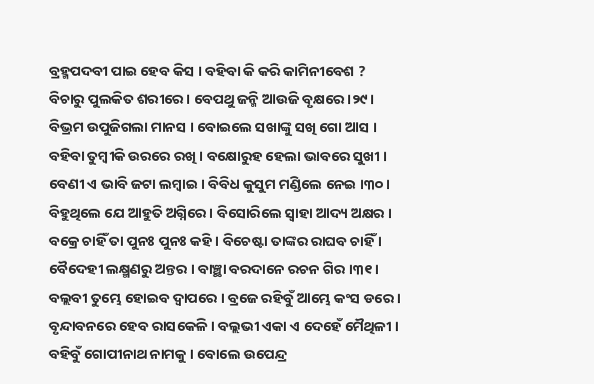ବ୍ରହ୍ମପଦବୀ ପାଇ ହେବ କିସ । ବହିବା କି କରି କାମିନୀବେଶ ?
ବିଚାରୁ ପୁଲକିତ ଶରୀରେ । ବେପଥୁ ଜନ୍ମି ଆଉଜି ବୃକ୍ଷରେ ।୨୯।
ବିଭ୍ରମ ଉପୁଜିଗଲା ମାନସ । ବୋଇଲେ ସଖାଙ୍କୁ ସଖି ଗୋ ଆସ ।
ବହିବା ତୁମ୍ବୀକି ଉରରେ ରଖି । ବକ୍ଷୋରୁହ ହେଲା ଭାବରେ ସୁଖୀ ।
ବେଣୀ ଏ ଭାବି ଜଟା ଲମ୍ବାଇ । ବିବିଧ କୁସୁମ ମଣ୍ଡିଲେ ନେଇ ।୩୦।
ବିହୁଥିଲେ ଯେ ଆହୁତି ଅଗ୍ନିରେ । ବିସୋରିଲେ ସ୍ବାହା ଆଦ୍ୟ ଅକ୍ଷର ।
ବକ୍ରେ ଚାହିଁ ତା ପୁନଃ ପୁନଃ କହି । ବିଚେଷ୍ଟା ତାଙ୍କର ରାଘବ ଚାହିଁ ।
ବୈଦେହୀ ଲକ୍ଷ୍ମଣରୁ ଅନ୍ତର । ବାଞ୍ଛା ବରଦାନେ ରଚନ ଗିର ।୩୧।
ବଲ୍ଲବୀ ତୁମ୍ଭେ ହୋଇବ ଦ୍ବାପରେ । ବ୍ରଜେ ରହିବୁଁ ଆମ୍ଭେ କଂସ ଡରେ ।
ବୃନ୍ଦାବନରେ ହେବ ରାସକେଳି । ବଲ୍ଲଭୀ ଏକା ଏ ଦେହେଁ ମୈଥିଳୀ ।
ବହିବୁଁ ଗୋପୀନାଥ ନାମକୁ । ବୋଲେ ଉପେନ୍ଦ୍ର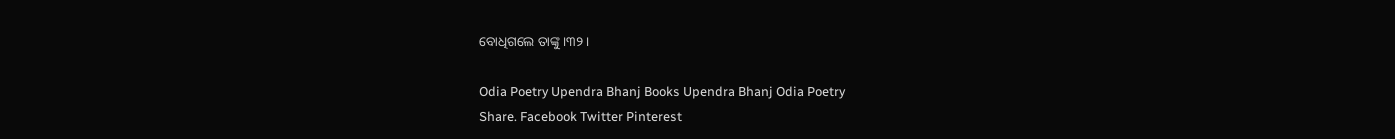ବୋଧିଗଲେ ତାଙ୍କୁ ।୩୨।

Odia Poetry Upendra Bhanj Books Upendra Bhanj Odia Poetry
Share. Facebook Twitter Pinterest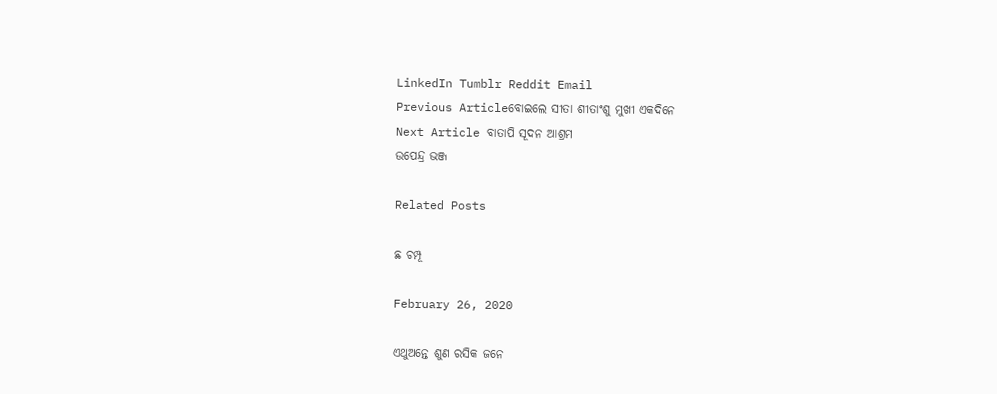LinkedIn Tumblr Reddit Email
Previous Articleବୋଇଲେ ସୀତା ଶୀତାଂଶୁ ମୁଖୀ ଏକଦିନେ
Next Article ବାତାପି ସୂଦନ ଆଶ୍ରମ
ଉପେନ୍ଦ୍ର ଭଞ୍ଜ

Related Posts

ଛ ଚମ୍ପୂ

February 26, 2020

ଏଥୁଅନ୍ତେ ଶୁଣ ରସିକ ଜନେ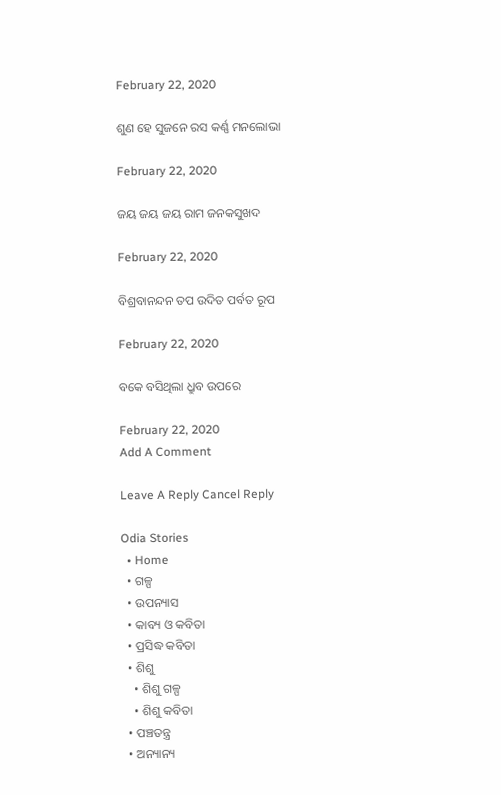February 22, 2020

ଶୁଣ ହେ ସୁଜନେ ରସ କର୍ଣ୍ଣ ମନଲୋଭା

February 22, 2020

ଜୟ ଜୟ ଜୟ ରାମ ଜନକସୁଖଦ

February 22, 2020

ବିଶ୍ରବାନନ୍ଦନ ତପ ଉଦିତ ପର୍ବତ ରୂପ

February 22, 2020

ବକେ ବସିଥିଲା ଧ୍ରୁବ ଉପରେ

February 22, 2020
Add A Comment

Leave A Reply Cancel Reply

Odia Stories
  • Home
  • ଗଳ୍ପ
  • ଉପନ୍ୟାସ
  • କାବ୍ୟ ଓ କବିତା
  • ପ୍ରସିଦ୍ଧ କବିତା
  • ଶିଶୁ
    • ଶିଶୁ ଗଳ୍ପ
    • ଶିଶୁ କବିତା
  • ପଞ୍ଚତନ୍ତ୍ର
  • ଅନ୍ୟାନ୍ୟ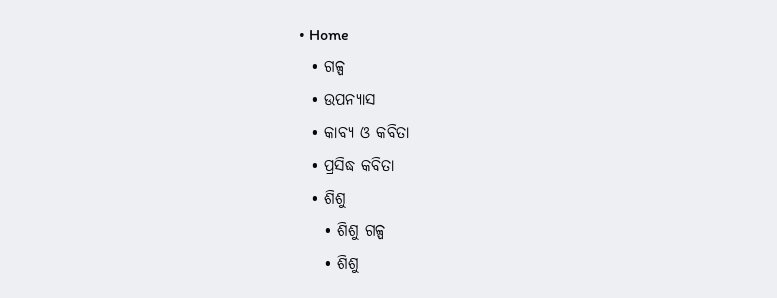• Home
  • ଗଳ୍ପ
  • ଉପନ୍ୟାସ
  • କାବ୍ୟ ଓ କବିତା
  • ପ୍ରସିଦ୍ଧ କବିତା
  • ଶିଶୁ
    • ଶିଶୁ ଗଳ୍ପ
    • ଶିଶୁ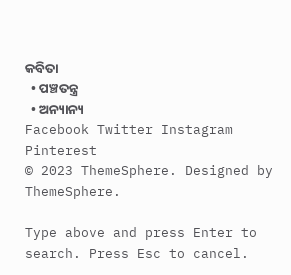କବିତା
  • ପଞ୍ଚତନ୍ତ୍ର
  • ଅନ୍ୟାନ୍ୟ
Facebook Twitter Instagram Pinterest
© 2023 ThemeSphere. Designed by ThemeSphere.

Type above and press Enter to search. Press Esc to cancel.